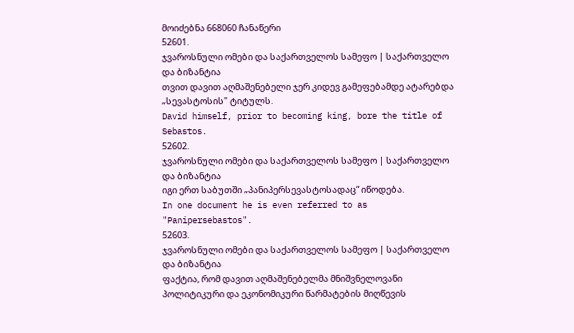მოიძებნა 668060 ჩანაწერი
52601.
ჯვაროსნული ომები და საქართველოს სამეფო | საქართველო და ბიზანტია
თვით დავით აღმაშენებელი ჯერ კიდევ გამეფებამდე ატარებდა „სევასტოსის" ტიტულს.
David himself, prior to becoming king, bore the title of Sebastos.
52602.
ჯვაროსნული ომები და საქართველოს სამეფო | საქართველო და ბიზანტია
იგი ერთ საბუთში „პანიპერსევასტოსადაც“ იწოდება.
In one document he is even referred to as "Panipersebastos".
52603.
ჯვაროსნული ომები და საქართველოს სამეფო | საქართველო და ბიზანტია
ფაქტია, რომ დავით აღმაშენებელმა მნიშვნელოვანი პოლიტიკური და ეკონომიკური წარმატების მიღწევის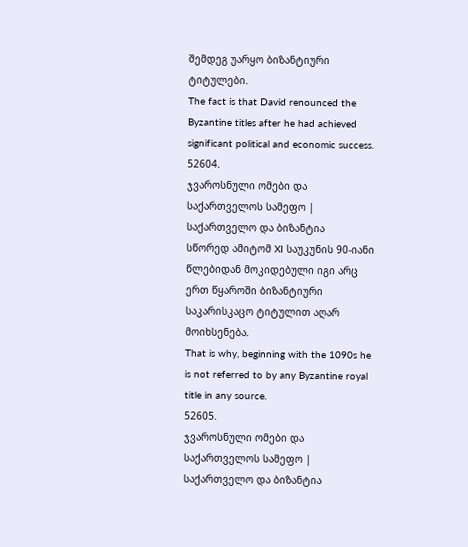შემდეგ უარყო ბიზანტიური ტიტულები.
The fact is that David renounced the Byzantine titles after he had achieved significant political and economic success.
52604.
ჯვაროსნული ომები და საქართველოს სამეფო | საქართველო და ბიზანტია
სწორედ ამიტომ XI საუკუნის 90-იანი წლებიდან მოკიდებული იგი არც ერთ წყაროში ბიზანტიური საკარისკაცო ტიტულით აღარ მოიხსენება.
That is why, beginning with the 1090s he is not referred to by any Byzantine royal title in any source.
52605.
ჯვაროსნული ომები და საქართველოს სამეფო | საქართველო და ბიზანტია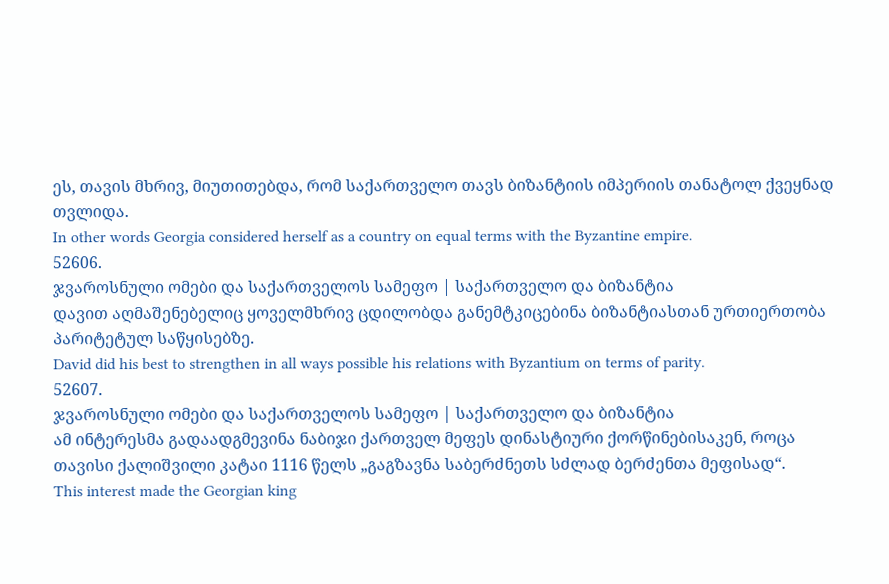ეს, თავის მხრივ, მიუთითებდა, რომ საქართველო თავს ბიზანტიის იმპერიის თანატოლ ქვეყნად თვლიდა.
In other words Georgia considered herself as a country on equal terms with the Byzantine empire.
52606.
ჯვაროსნული ომები და საქართველოს სამეფო | საქართველო და ბიზანტია
დავით აღმაშენებელიც ყოველმხრივ ცდილობდა განემტკიცებინა ბიზანტიასთან ურთიერთობა პარიტეტულ საწყისებზე.
David did his best to strengthen in all ways possible his relations with Byzantium on terms of parity.
52607.
ჯვაროსნული ომები და საქართველოს სამეფო | საქართველო და ბიზანტია
ამ ინტერესმა გადაადგმევინა ნაბიჯი ქართველ მეფეს დინასტიური ქორწინებისაკენ, როცა თავისი ქალიშვილი კატაი 1116 წელს „გაგზავნა საბერძნეთს სძლად ბერძენთა მეფისად“.
This interest made the Georgian king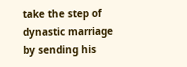take the step of dynastic marriage by sending his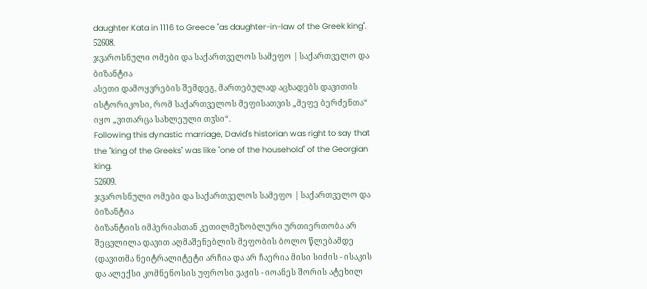daughter Kata in 1116 to Greece "as daughter-in-law of the Greek king".
52608.
ჯვაროსნული ომები და საქართველოს სამეფო | საქართველო და ბიზანტია
ასეთი დამოყვრების შემდეგ, მართებულად აცხადებს დავითის ისტორიკოსი, რომ საქართველოს მეფისათვის „მეფე ბერძენთა“ იყო „ვითარცა სახლეული თჳსი“.
Following this dynastic marriage, David's historian was right to say that the "king of the Greeks" was like "one of the household" of the Georgian king.
52609.
ჯვაროსნული ომები და საქართველოს სამეფო | საქართველო და ბიზანტია
ბიზანტიის იმპერიასთან კეთილმეზობლური ურთიერთობა არ შეცვლილა დავით აღმაშენებლის მეფობის ბოლო წლებამდე (დავითმა ნეიტრალიტეტი არჩია და არ ჩაერია მისი სიძის - ისაკის და ალექსი კომნენოსის უფროსი ვაჟის - იოანეს შორის ატეხილ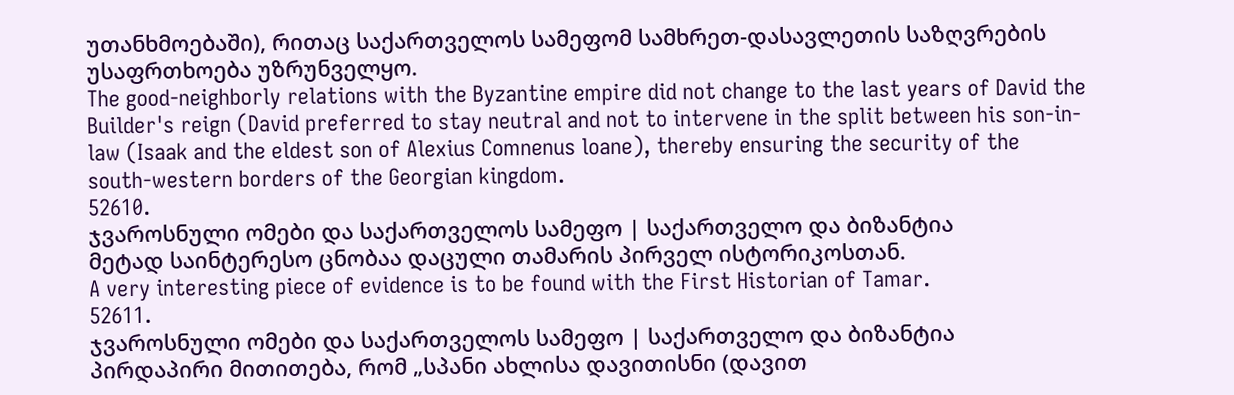უთანხმოებაში), რითაც საქართველოს სამეფომ სამხრეთ-დასავლეთის საზღვრების უსაფრთხოება უზრუნველყო.
The good-neighborly relations with the Byzantine empire did not change to the last years of David the Builder's reign (David preferred to stay neutral and not to intervene in the split between his son-in-law (Isaak and the eldest son of Alexius Comnenus loane), thereby ensuring the security of the south-western borders of the Georgian kingdom.
52610.
ჯვაროსნული ომები და საქართველოს სამეფო | საქართველო და ბიზანტია
მეტად საინტერესო ცნობაა დაცული თამარის პირველ ისტორიკოსთან.
A very interesting piece of evidence is to be found with the First Historian of Tamar.
52611.
ჯვაროსნული ომები და საქართველოს სამეფო | საქართველო და ბიზანტია
პირდაპირი მითითება, რომ „სპანი ახლისა დავითისნი (დავით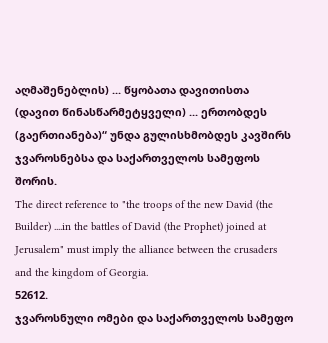აღმაშენებლის) ... წყობათა დავითისთა (დავით წინასწარმეტყველი) ... ერთობდეს (გაერთიანება)“ უნდა გულისხმობდეს კავშირს ჯვაროსნებსა და საქართველოს სამეფოს შორის.
The direct reference to "the troops of the new David (the Builder) ....in the battles of David (the Prophet) joined at Jerusalem" must imply the alliance between the crusaders and the kingdom of Georgia.
52612.
ჯვაროსნული ომები და საქართველოს სამეფო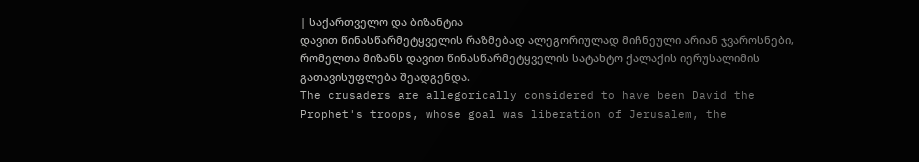| საქართველო და ბიზანტია
დავით წინასწარმეტყველის რაზმებად ალეგორიულად მიჩნეული არიან ჯვაროსნები, რომელთა მიზანს დავით წინასწარმეტყველის სატახტო ქალაქის იერუსალიმის გათავისუფლება შეადგენდა.
The crusaders are allegorically considered to have been David the Prophet's troops, whose goal was liberation of Jerusalem, the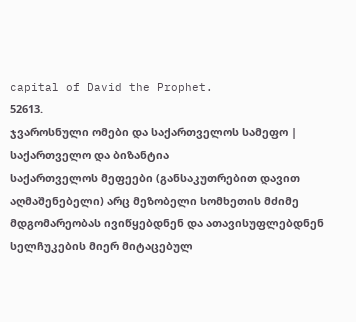capital of David the Prophet.
52613.
ჯვაროსნული ომები და საქართველოს სამეფო | საქართველო და ბიზანტია
საქართველოს მეფეები (განსაკუთრებით დავით აღმაშენებელი) არც მეზობელი სომხეთის მძიმე მდგომარეობას ივიწყებდნენ და ათავისუფლებდნენ სელჩუკების მიერ მიტაცებულ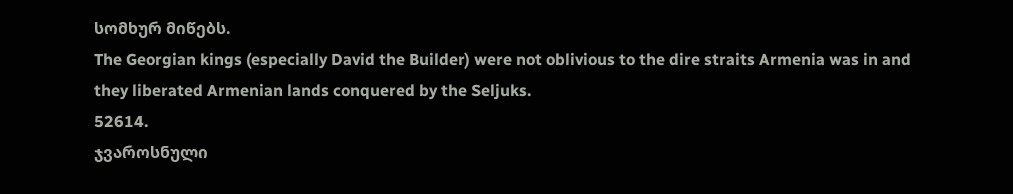სომხურ მიწებს.
The Georgian kings (especially David the Builder) were not oblivious to the dire straits Armenia was in and they liberated Armenian lands conquered by the Seljuks.
52614.
ჯვაროსნული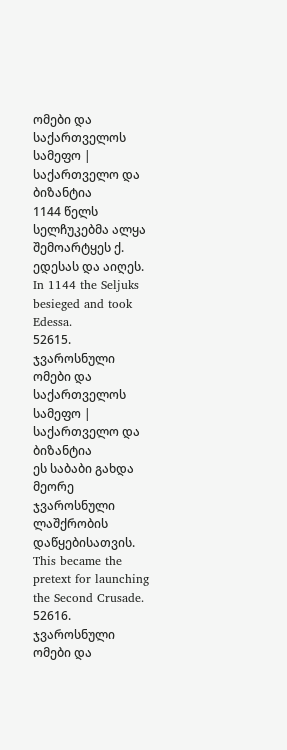ომები და საქართველოს სამეფო | საქართველო და ბიზანტია
1144 წელს სელჩუკებმა ალყა შემოარტყეს ქ. ედესას და აიღეს.
In 1144 the Seljuks besieged and took Edessa.
52615.
ჯვაროსნული ომები და საქართველოს სამეფო | საქართველო და ბიზანტია
ეს საბაბი გახდა მეორე ჯვაროსნული ლაშქრობის დაწყებისათვის.
This became the pretext for launching the Second Crusade.
52616.
ჯვაროსნული ომები და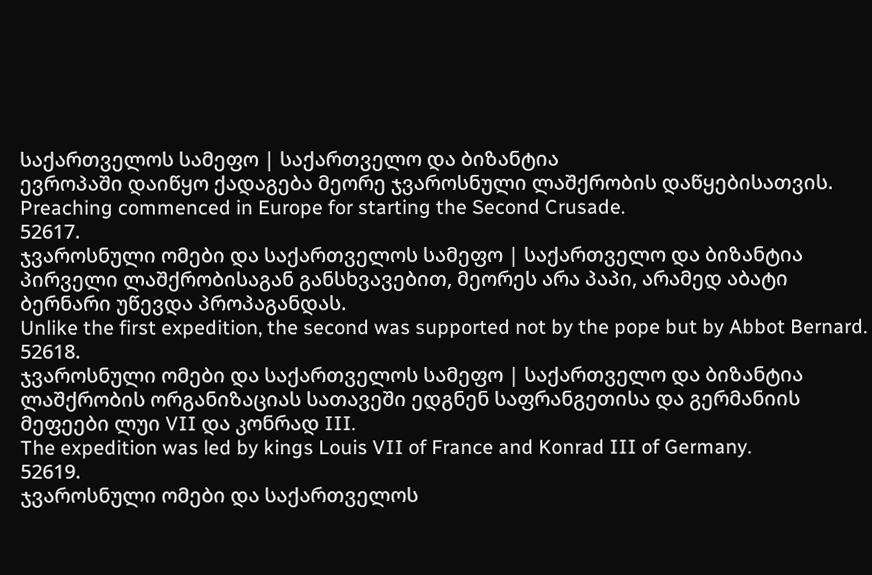საქართველოს სამეფო | საქართველო და ბიზანტია
ევროპაში დაიწყო ქადაგება მეორე ჯვაროსნული ლაშქრობის დაწყებისათვის.
Preaching commenced in Europe for starting the Second Crusade.
52617.
ჯვაროსნული ომები და საქართველოს სამეფო | საქართველო და ბიზანტია
პირველი ლაშქრობისაგან განსხვავებით, მეორეს არა პაპი, არამედ აბატი ბერნარი უწევდა პროპაგანდას.
Unlike the first expedition, the second was supported not by the pope but by Abbot Bernard.
52618.
ჯვაროსნული ომები და საქართველოს სამეფო | საქართველო და ბიზანტია
ლაშქრობის ორგანიზაციას სათავეში ედგნენ საფრანგეთისა და გერმანიის მეფეები ლუი VII და კონრად III.
The expedition was led by kings Louis VII of France and Konrad III of Germany.
52619.
ჯვაროსნული ომები და საქართველოს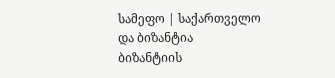სამეფო | საქართველო და ბიზანტია
ბიზანტიის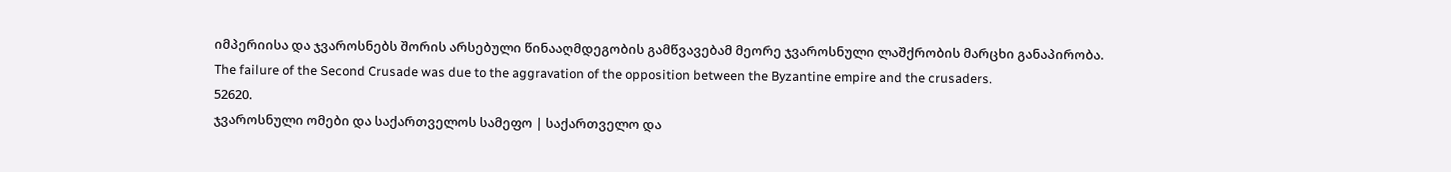იმპერიისა და ჯვაროსნებს შორის არსებული წინააღმდეგობის გამწვავებამ მეორე ჯვაროსნული ლაშქრობის მარცხი განაპირობა.
The failure of the Second Crusade was due to the aggravation of the opposition between the Byzantine empire and the crusaders.
52620.
ჯვაროსნული ომები და საქართველოს სამეფო | საქართველო და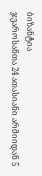ბიზანტია
ჯვაროსანთა 24 ათასიანი არმიიდან 5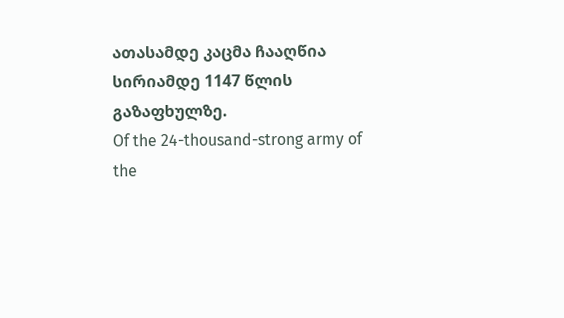ათასამდე კაცმა ჩააღწია სირიამდე 1147 წლის გაზაფხულზე.
Of the 24-thousand-strong army of the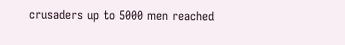crusaders up to 5000 men reached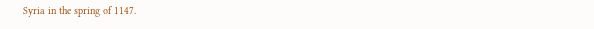Syria in the spring of 1147.